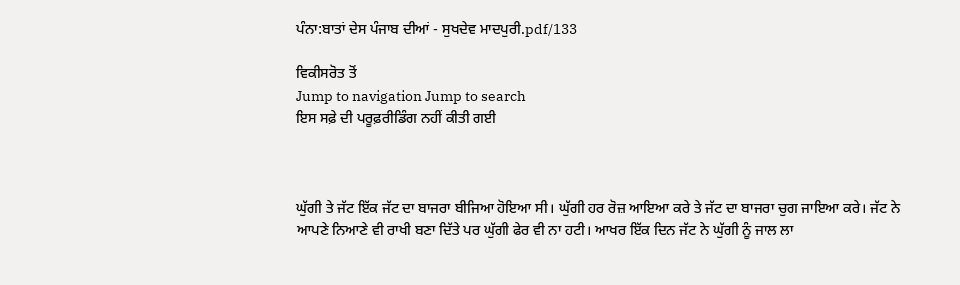ਪੰਨਾ:ਬਾਤਾਂ ਦੇਸ ਪੰਜਾਬ ਦੀਆਂ - ਸੁਖਦੇਵ ਮਾਦਪੁਰੀ.pdf/133

ਵਿਕੀਸਰੋਤ ਤੋਂ
Jump to navigation Jump to search
ਇਸ ਸਫ਼ੇ ਦੀ ਪਰੂਫ਼ਰੀਡਿੰਗ ਨਹੀਂ ਕੀਤੀ ਗਈ



ਘੁੱਗੀ ਤੇ ਜੱਟ ਇੱਕ ਜੱਟ ਦਾ ਬਾਜਰਾ ਬੀਜਿਆ ਹੋਇਆ ਸੀ। ਘੁੱਗੀ ਹਰ ਰੋਜ਼ ਆਇਆ ਕਰੇ ਤੇ ਜੱਟ ਦਾ ਬਾਜਰਾ ਚੁਗ ਜਾਇਆ ਕਰੇ। ਜੱਟ ਨੇ ਆਪਣੇ ਨਿਆਣੇ ਵੀ ਰਾਖੀ ਬਣਾ ਦਿੱਤੇ ਪਰ ਘੁੱਗੀ ਫੇਰ ਵੀ ਨਾ ਹਟੀ। ਆਖਰ ਇੱਕ ਦਿਨ ਜੱਟ ਨੇ ਘੁੱਗੀ ਨੂੰ ਜਾਲ ਲਾ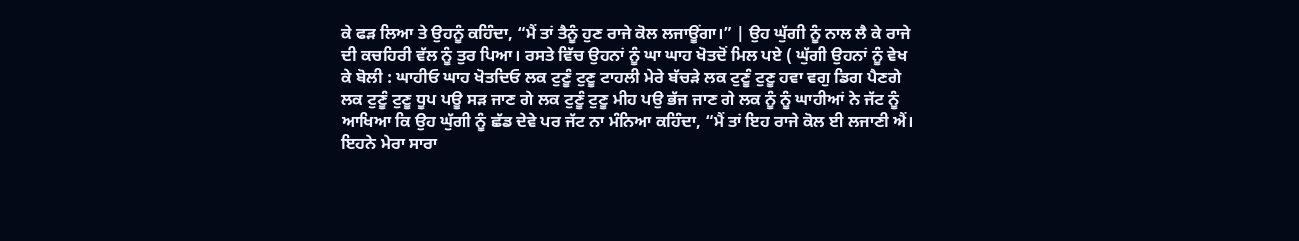ਕੇ ਫੜ ਲਿਆ ਤੇ ਉਹਨੂੰ ਕਹਿੰਦਾ, “ਮੈਂ ਤਾਂ ਤੈਨੂੰ ਹੁਣ ਰਾਜੇ ਕੋਲ ਲਜਾਊਂਗਾ।” | ਉਹ ਘੁੱਗੀ ਨੂੰ ਨਾਲ ਲੈ ਕੇ ਰਾਜੇ ਦੀ ਕਚਹਿਰੀ ਵੱਲ ਨੂੰ ਤੁਰ ਪਿਆ। ਰਸਤੇ ਵਿੱਚ ਉਹਨਾਂ ਨੂੰ ਘਾ ਘਾਹ ਖੋਤਦੋਂ ਮਿਲ ਪਏ ( ਘੁੱਗੀ ਉਹਨਾਂ ਨੂੰ ਵੇਖ ਕੇ ਬੋਲੀ : ਘਾਹੀਓ ਘਾਹ ਖੋਤਦਿਓ ਲਕ ਟੁਣੂੰ ਟੁਣੂ ਟਾਹਲੀ ਮੇਰੇ ਬੱਚੜੇ ਲਕ ਟੁਣੂੰ ਟੁਣੂ ਹਵਾ ਵਗੁ ਡਿਗ ਪੈਣਗੇ ਲਕ ਟੁਣੂੰ ਟੁਣੂ ਧੂਪ ਪਊ ਸੜ ਜਾਣ ਗੇ ਲਕ ਟੁਣੂੰ ਟੁਣੂ ਮੀਹ ਪਉ ਭੱਜ ਜਾਣ ਗੇ ਲਕ ਨੂੰ ਨੂੰ ਘਾਹੀਆਂ ਨੇ ਜੱਟ ਨੂੰ ਆਖਿਆ ਕਿ ਉਹ ਘੁੱਗੀ ਨੂੰ ਛੱਡ ਦੇਵੇ ਪਰ ਜੱਟ ਨਾ ਮੰਨਿਆ ਕਹਿੰਦਾ, “ਮੈਂ ਤਾਂ ਇਹ ਰਾਜੇ ਕੋਲ ਈ ਲਜਾਣੀ ਐਂ। ਇਹਨੇ ਮੇਰਾ ਸਾਰਾ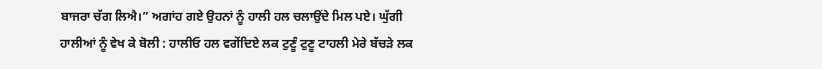ਬਾਜਰਾ ਚੱਗ ਲਿਐ।” ਅਗਾਂਹ ਗਏ ਉਹਨਾਂ ਨੂੰ ਹਾਲੀ ਹਲ ਚਲਾਉਂਦੇ ਮਿਲ ਪਏ। ਘੁੱਗੀ ਹਾਲੀਆਂ ਨੂੰ ਵੇਖ ਕੇ ਬੋਲੀ : ਹਾਲੀਓ ਹਲ ਵਗੇਂਦਿਏ ਲਕ ਟੁਣੂੰ ਟੁਣੂ ਟਾਹਲੀ ਮੇਰੇ ਬੱਚੜੇ ਲਕ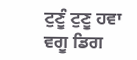ਟੁਣੂੰ ਟੁਣੂ ਹਵਾ ਵਗੂ ਡਿਗ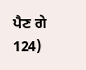ਪੈਣ ਗੇ 124)